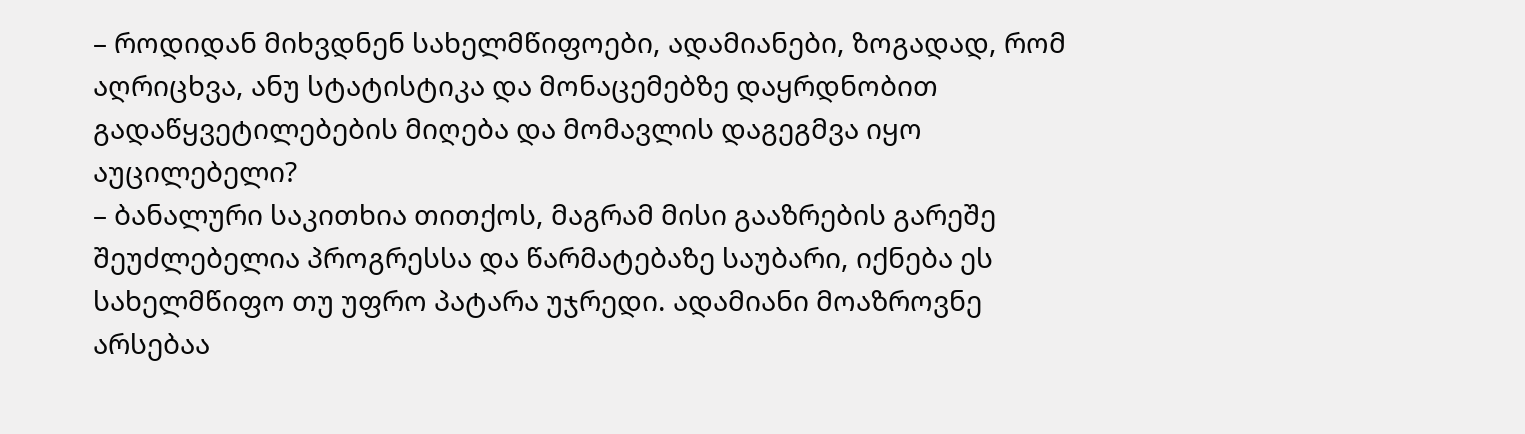– როდიდან მიხვდნენ სახელმწიფოები, ადამიანები, ზოგადად, რომ აღრიცხვა, ანუ სტატისტიკა და მონაცემებზე დაყრდნობით გადაწყვეტილებების მიღება და მომავლის დაგეგმვა იყო აუცილებელი?
– ბანალური საკითხია თითქოს, მაგრამ მისი გააზრების გარეშე შეუძლებელია პროგრესსა და წარმატებაზე საუბარი, იქნება ეს სახელმწიფო თუ უფრო პატარა უჯრედი. ადამიანი მოაზროვნე არსებაა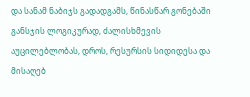და სანამ ნაბიჯს გადადგამს, წინასწარ გონებაში განსჯის ლოგიკურად, ძალისხმევის აუცილებლობას, დროს, რესურსის სიდიდესა და მისაღებ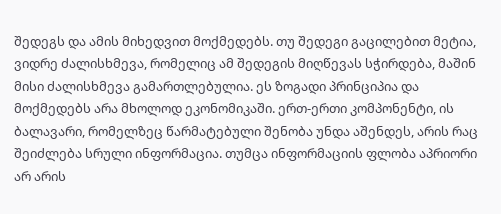შედეგს და ამის მიხედვით მოქმედებს. თუ შედეგი გაცილებით მეტია, ვიდრე ძალისხმევა, რომელიც ამ შედეგის მიღწევას სჭირდება, მაშინ მისი ძალისხმევა გამართლებულია. ეს ზოგადი პრინციპია და მოქმედებს არა მხოლოდ ეკონომიკაში. ერთ-ერთი კომპონენტი, ის ბალავარი, რომელზეც წარმატებული შენობა უნდა აშენდეს, არის რაც შეიძლება სრული ინფორმაცია. თუმცა ინფორმაციის ფლობა აპრიორი არ არის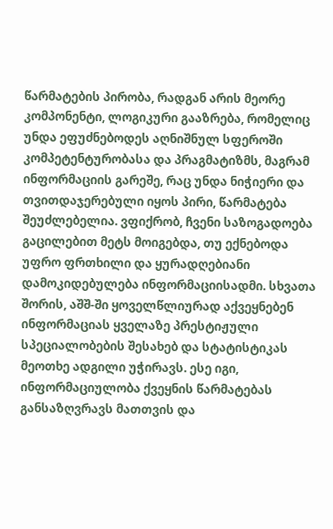წარმატების პირობა, რადგან არის მეორე კომპონენტი, ლოგიკური გააზრება, რომელიც უნდა ეფუძნებოდეს აღნიშნულ სფეროში კომპეტენტურობასა და პრაგმატიზმს, მაგრამ ინფორმაციის გარეშე, რაც უნდა ნიჭიერი და თვითდაჯერებული იყოს პირი, წარმატება შეუძლებელია. ვფიქრობ, ჩვენი საზოგადოება გაცილებით მეტს მოიგებდა, თუ ექნებოდა უფრო ფრთხილი და ყურადღებიანი დამოკიდებულება ინფორმაციისადმი. სხვათა შორის, აშშ-ში ყოველწლიურად აქვეყნებენ ინფორმაციას ყველაზე პრესტიჟული სპეციალობების შესახებ და სტატისტიკას მეოთხე ადგილი უჭირავს. ესე იგი, ინფორმაციულობა ქვეყნის წარმატებას განსაზღვრავს მათთვის და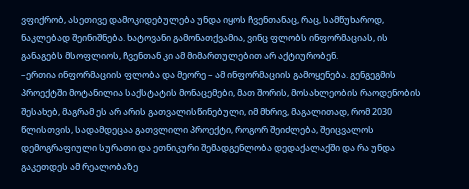ვფიქრობ, ასეთივე დამოკიდებულება უნდა იყოს ჩვენთანაც, რაც, სამწუხაროდ, ნაკლებად შეინიშნება. ხატოვანი გამონათქვამია, ვინც ფლობს ინფორმაციას, ის განაგებს მსოფლიოს, ჩვენთან კი ამ მიმართულებით არ აქტიურობენ.
–ერთია ინფორმაციის ფლობა და მეორე – ამ ინფორმაციის გამოყენება. გენგეგმის პროექტში მოტანილია საქსტატის მონაცემები, მათ შორის, მოსახლეობის რაოდენობის შესახებ, მაგრამ ეს არ არის გათვალისწინებული, იმ მხრივ, მაგალითად, რომ 2030 წლისთვის, სადამდეცაა გათვლილი პროექტი, როგორ შეიძლება, შეიცვალოს დემოგრაფიული სურათი და ეთნიკური შემადგენლობა დედაქალაქში და რა უნდა გაკეთდეს ამ რეალობაზე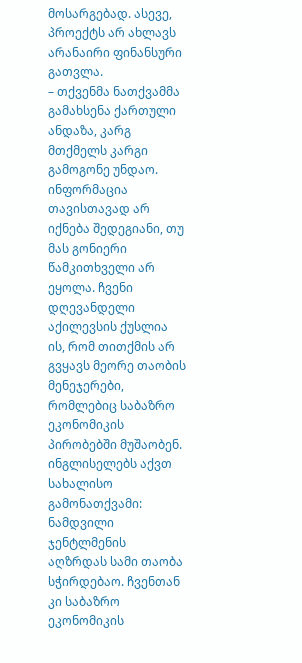მოსარგებად. ასევე, პროექტს არ ახლავს არანაირი ფინანსური გათვლა.
– თქვენმა ნათქვამმა გამახსენა ქართული ანდაზა, კარგ მთქმელს კარგი გამოგონე უნდაო. ინფორმაცია თავისთავად არ იქნება შედეგიანი, თუ მას გონიერი წამკითხველი არ ეყოლა. ჩვენი დღევანდელი აქილევსის ქუსლია ის, რომ თითქმის არ გვყავს მეორე თაობის მენეჯერები, რომლებიც საბაზრო ეკონომიკის პირობებში მუშაობენ. ინგლისელებს აქვთ სახალისო გამონათქვამი: ნამდვილი ჯენტლმენის აღზრდას სამი თაობა სჭირდებაო. ჩვენთან კი საბაზრო ეკონომიკის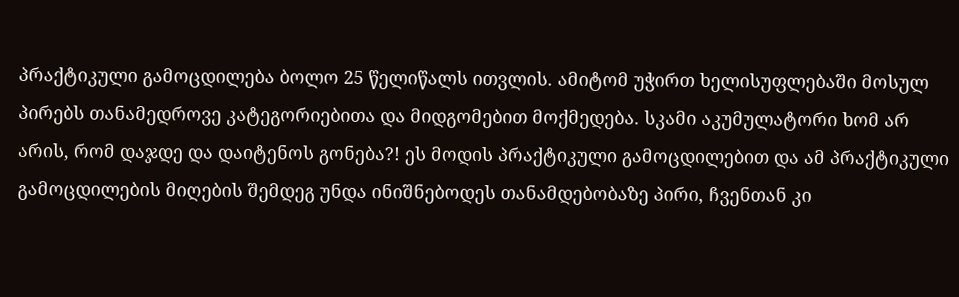პრაქტიკული გამოცდილება ბოლო 25 წელიწალს ითვლის. ამიტომ უჭირთ ხელისუფლებაში მოსულ პირებს თანამედროვე კატეგორიებითა და მიდგომებით მოქმედება. სკამი აკუმულატორი ხომ არ არის, რომ დაჯდე და დაიტენოს გონება?! ეს მოდის პრაქტიკული გამოცდილებით და ამ პრაქტიკული გამოცდილების მიღების შემდეგ უნდა ინიშნებოდეს თანამდებობაზე პირი, ჩვენთან კი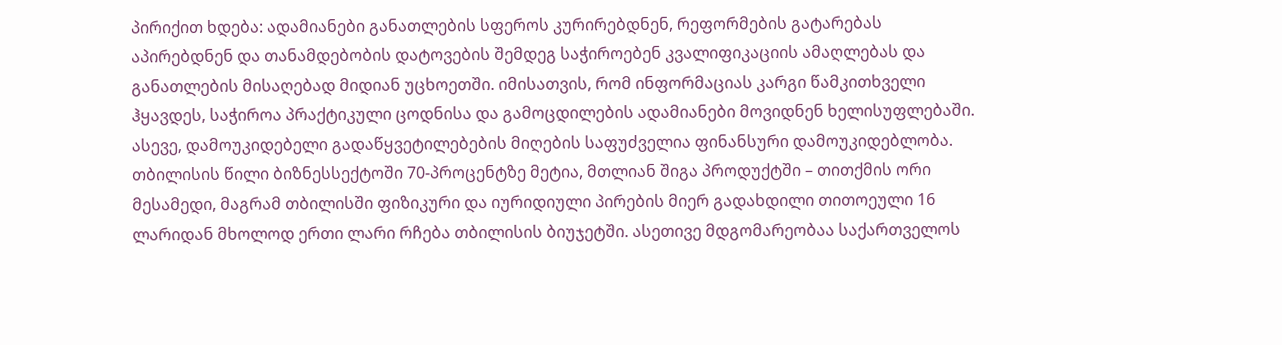პირიქით ხდება: ადამიანები განათლების სფეროს კურირებდნენ, რეფორმების გატარებას აპირებდნენ და თანამდებობის დატოვების შემდეგ საჭიროებენ კვალიფიკაციის ამაღლებას და განათლების მისაღებად მიდიან უცხოეთში. იმისათვის, რომ ინფორმაციას კარგი წამკითხველი ჰყავდეს, საჭიროა პრაქტიკული ცოდნისა და გამოცდილების ადამიანები მოვიდნენ ხელისუფლებაში. ასევე, დამოუკიდებელი გადაწყვეტილებების მიღების საფუძველია ფინანსური დამოუკიდებლობა. თბილისის წილი ბიზნესსექტოში 70-პროცენტზე მეტია, მთლიან შიგა პროდუქტში – თითქმის ორი მესამედი, მაგრამ თბილისში ფიზიკური და იურიდიული პირების მიერ გადახდილი თითოეული 16 ლარიდან მხოლოდ ერთი ლარი რჩება თბილისის ბიუჯეტში. ასეთივე მდგომარეობაა საქართველოს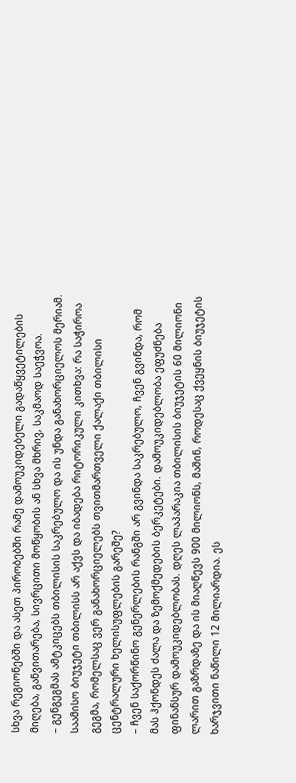სხვა რეგიონებში და ასეთ პირობებში რამე დამოუკიდებელი გადაწყვეტილების მიღება, განვითარება, სივრცითი მოწყობის ან სხვა მხრივ, საკმაოდ საეჭვოა.
– გენგეგმას ამტკიცებს თბილისის საკრებულო და ის უნდა განახორციელოს მერიამ. საამისო ბიუჯეტი თბილისს არ აქვს და იბადება რიტორიკული კითხვა: რა საჭიროა გეგმა, რომელსაც ვერ განახორციელებს თვითმართველი ქალაქი თბილისი ცენტრალური ხელისუფლების გარეშე?
– ჩვენ საქორწინო გენერლების რანგში არ გვინდა საკრებულო, ჩვენ გვინდა, რომ მას ჰქონდეს ძალა და ზემოქმედების ბერკეტები. დამოუკიდებლობა ეფუძნება ფინანსურ დამოუკიდებლობას. დღეს ლაპარაკია თბილისის ბიუჯეტის 60 მილიონი ლარით გაზრდაზე და ის მიაღწევს 900 მილიონს, მაშინ, როდესაც ქვეყნის ბიუჯეტის ხარჯვითი ნაწილი 12 მილიარდია. ეს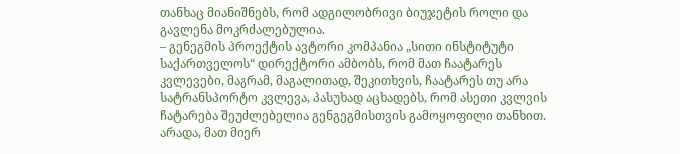თანხაც მიანიშნებს, რომ ადგილობრივი ბიუჯეტის როლი და გავლენა მოკრძალებულია.
– გენეგმის პროექტის ავტორი კომპანია „სითი ინსტიტუტი საქართველოს“ დირექტორი ამბობს, რომ მათ ჩაატარეს კვლევები, მაგრამ, მაგალითად, შეკითხვის, ჩაატარეს თუ არა სატრანსპორტო კვლევა, პასუხად აცხადებს, რომ ასეთი კვლვის ჩატარება შეუძლებელია გენგეგმისთვის გამოყოფილი თანხით. არადა, მათ მიერ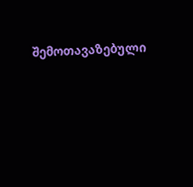შემოთავაზებული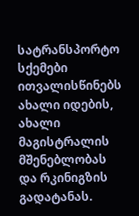სატრანსპორტო სქემები ითვალისწინებს ახალი იდების, ახალი მაგისტრალის მშენებლობას და რკინიგზის გადატანას.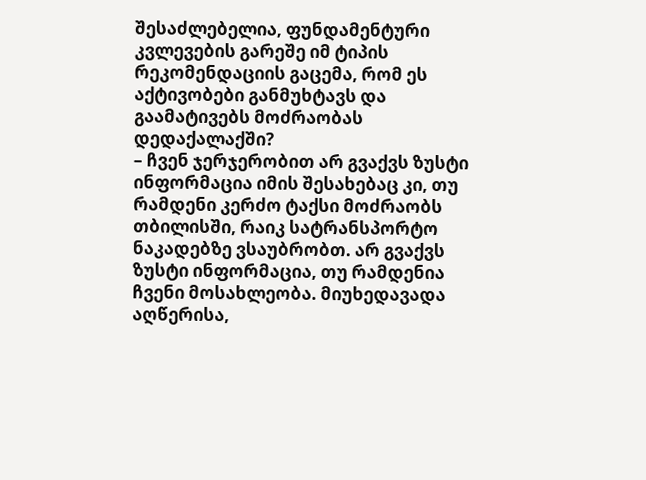შესაძლებელია, ფუნდამენტური კვლევების გარეშე იმ ტიპის რეკომენდაციის გაცემა, რომ ეს აქტივობები განმუხტავს და გაამატივებს მოძრაობას დედაქალაქში?
– ჩვენ ჯერჯერობით არ გვაქვს ზუსტი ინფორმაცია იმის შესახებაც კი, თუ რამდენი კერძო ტაქსი მოძრაობს თბილისში, რაიკ სატრანსპორტო ნაკადებზე ვსაუბრობთ. არ გვაქვს ზუსტი ინფორმაცია, თუ რამდენია ჩვენი მოსახლეობა. მიუხედავადა აღწერისა,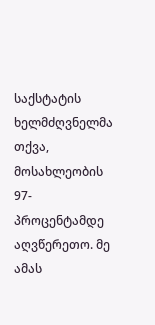საქსტატის ხელმძღვნელმა თქვა, მოსახლეობის 97-პროცენტამდე აღვწერეთო. მე ამას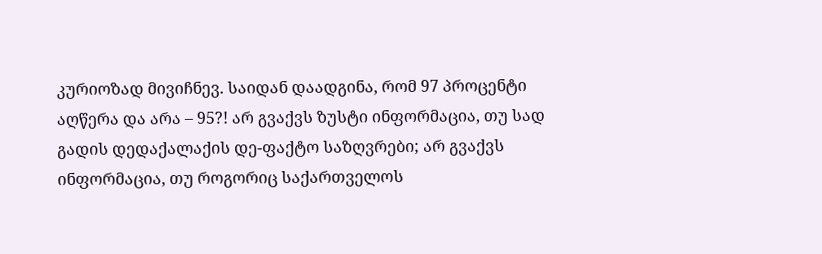კურიოზად მივიჩნევ. საიდან დაადგინა, რომ 97 პროცენტი აღწერა და არა – 95?! არ გვაქვს ზუსტი ინფორმაცია, თუ სად გადის დედაქალაქის დე-ფაქტო საზღვრები; არ გვაქვს ინფორმაცია, თუ როგორიც საქართველოს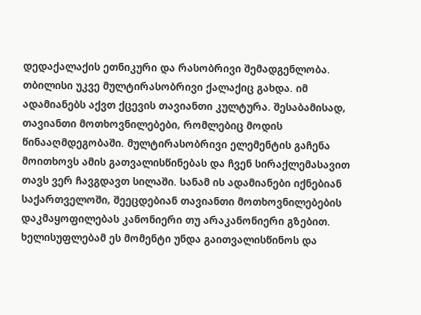დედაქალაქის ეთნიკური და რასობრივი შემადგენლობა. თბილისი უკვე მულტირასობრივი ქალაქიც გახდა. იმ ადამიანებს აქვთ ქცევის თავიანთი კულტურა. შესაბამისად, თავიანთი მოთხოვნილებები, რომლებიც მოდის წინააღმდეგობაში. მულტირასობრივი ელემენტის გაჩენა მოითხოვს ამის გათვალისწინებას და ჩვენ სირაქლემასავით თავს ვერ ჩავგდავთ სილაში. სანამ ის ადამიანები იქნებიან საქართველოში, შეეცდებიან თავიანთი მოთხოვნილებების დაკმაყოფილებას კანონიერი თუ არაკანონიერი გზებით. ხელისუფლებამ ეს მომენტი უნდა გაითვალისწინოს და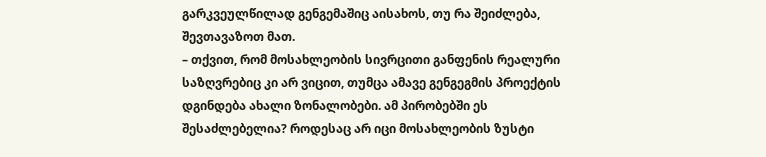გარკვეულწილად გენგემაშიც აისახოს, თუ რა შეიძლება, შევთავაზოთ მათ.
– თქვით, რომ მოსახლეობის სივრცითი განფენის რეალური საზღვრებიც კი არ ვიცით, თუმცა ამავე გენგეგმის პროექტის დგინდება ახალი ზონალობები. ამ პირობებში ეს შესაძლებელია? როდესაც არ იცი მოსახლეობის ზუსტი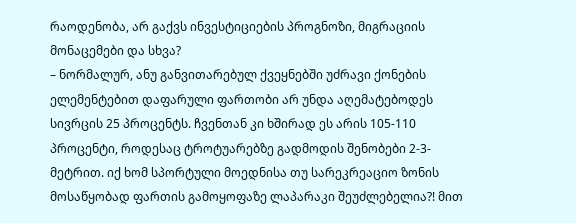რაოდენობა, არ გაქვს ინვესტიციების პროგნოზი, მიგრაციის მონაცემები და სხვა?
– ნორმალურ, ანუ განვითარებულ ქვეყნებში უძრავი ქონების ელემენტებით დაფარული ფართობი არ უნდა აღემატებოდეს სივრცის 25 პროცენტს. ჩვენთან კი ხშირად ეს არის 105-110 პროცენტი, როდესაც ტროტუარებზე გადმოდის შენობები 2-3- მეტრით. იქ ხომ სპორტული მოედნისა თუ სარეკრეაციო ზონის მოსაწყობად ფართის გამოყოფაზე ლაპარაკი შეუძლებელია?! მით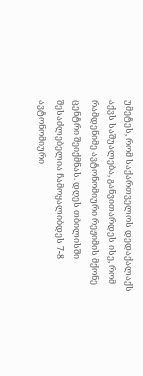უმეტეს, რომ საქართველოს დედაქალაქს აქვს საშუალება, განვითარდეს ისე, რომ რამდენიმე ავტონომიური რეჟიმის მქონე ცენტრი შეიქმნას. დღეს თბილისში შესაძლებელია ჩამოყალიბდეს 7-8 ავტონომიური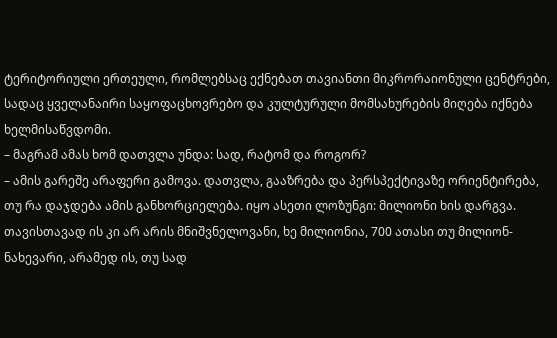ტერიტორიული ერთეული, რომლებსაც ექნებათ თავიანთი მიკრორაიონული ცენტრები, სადაც ყველანაირი საყოფაცხოვრებო და კულტურული მომსახურების მიღება იქნება ხელმისაწვდომი.
– მაგრამ ამას ხომ დათვლა უნდა: სად, რატომ და როგორ?
– ამის გარეშე არაფერი გამოვა. დათვლა, გააზრება და პერსპექტივაზე ორიენტირება, თუ რა დაჯდება ამის განხორციელება. იყო ასეთი ლოზუნგი: მილიონი ხის დარგვა. თავისთავად ის კი არ არის მნიშვნელოვანი, ხე მილიონია, 700 ათასი თუ მილიონ-ნახევარი, არამედ ის, თუ სად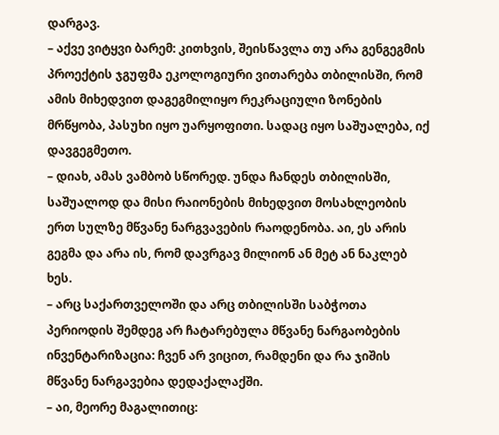დარგავ.
– აქვე ვიტყვი ბარემ: კითხვის, შეისწავლა თუ არა გენგეგმის პროექტის ჯგუფმა ეკოლოგიური ვითარება თბილისში, რომ ამის მიხედვით დაგეგმილიყო რეკრაციული ზონების მრწყობა, პასუხი იყო უარყოფითი. სადაც იყო საშუალება, იქ დავგეგმეთო.
– დიახ, ამას ვამბობ სწორედ. უნდა ჩანდეს თბილისში, საშუალოდ და მისი რაიონების მიხედვით მოსახლეობის ერთ სულზე მწვანე ნარგვავების რაოდენობა. აი, ეს არის გეგმა და არა ის, რომ დავრგავ მილიონ ან მეტ ან ნაკლებ ხეს.
– არც საქართველოში და არც თბილისში საბჭოთა პერიოდის შემდეგ არ ჩატარებულა მწვანე ნარგაობების ინვენტარიზაცია: ჩვენ არ ვიცით, რამდენი და რა ჯიშის მწვანე ნარგავებია დედაქალაქში.
– აი, მეორე მაგალითიც: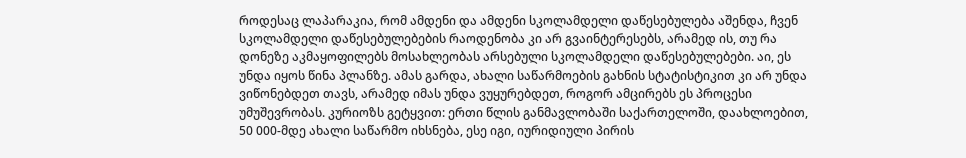როდესაც ლაპარაკია, რომ ამდენი და ამდენი სკოლამდელი დაწესებულება აშენდა, ჩვენ სკოლამდელი დაწესებულებების რაოდენობა კი არ გვაინტერესებს, არამედ ის, თუ რა დონეზე აკმაყოფილებს მოსახლეობას არსებული სკოლამდელი დაწესებულებები. აი, ეს უნდა იყოს წინა პლანზე. ამას გარდა, ახალი საწარმოების გახნის სტატისტიკით კი არ უნდა ვიწონებდეთ თავს, არამედ იმას უნდა ვუყურებდეთ, როგორ ამცირებს ეს პროცესი უმუშევრობას. კურიოზს გეტყვით: ერთი წლის განმავლობაში საქართელოში, დაახლოებით, 50 000-მდე ახალი საწარმო იხსნება, ესე იგი, იურიდიული პირის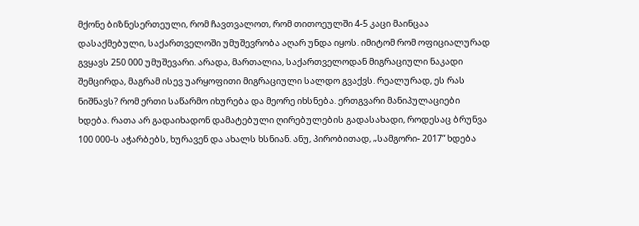მქონე ბიზნესერთეული, რომ ჩავთვალოთ, რომ თითოეულში 4-5 კაცი მაინცაა დასაქმებული, საქართველოში უმუშევრობა აღარ უნდა იყოს. იმიტომ რომ ოფიციალურად გვყავს 250 000 უმუშევარი. არადა, მართალია, საქართველოდან მიგრაციული ნაკადი შემცირდა, მაგრამ ისევ უარყოფითი მიგრაციული სალდო გვაქვს. რეალურად, ეს რას ნიშნავს? რომ ერთი საწარმო იხურება და მეორე იხსნება. ერთგვარი მანიპულაციები ხდება. რათა არ გადაიხადონ დამატებული ღირებულების გადასახადი, როდესაც ბრუნვა 100 000-ს აჭარბებს, ხურავენ და ახალს ხსნიან. ანუ, პირობითად, „სამგორი- 2017“ ხდება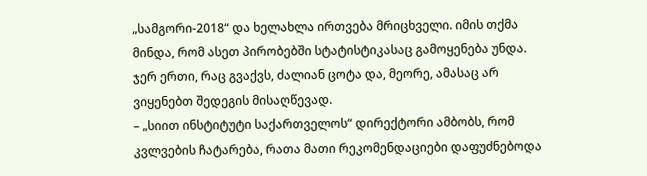„სამგორი-2018“ და ხელახლა ირთვება მრიცხველი. იმის თქმა მინდა, რომ ასეთ პირობებში სტატისტიკასაც გამოყენება უნდა. ჯერ ერთი, რაც გვაქვს, ძალიან ცოტა და, მეორე, ამასაც არ ვიყენებთ შედეგის მისაღწევად.
– „სიით ინსტიტუტი საქართველოს“ დირექტორი ამბობს, რომ კვლვების ჩატარება, რათა მათი რეკომენდაციები დაფუძნებოდა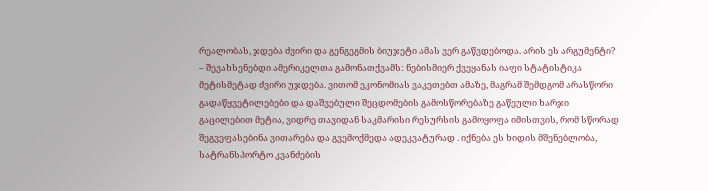რეალობას, ჯდება ძვირი და გენგეგმის ბიუჯეტი ამას ვერ გაწვდებოდა. არის ეს არგუმენტი?
– შევახსენებდი ამერიკელთა გამონათქვამს: ნებისმიერ ქვეყანას იაფი სტატისტიკა მეტისმეტად ძვირი უჯდება. ვითომ ეკონომიას ვაკეთებთ ამაზე, მაგრამ შემდგომ არასწორი გადაწყვეტილებები და დაშვებული შეცდომების გამოსწორებაზე გაწეული ხარჯი გაცილებით მეტია, ვიდრე თავიდან საკმარისი რესურსის გამოყოფა იმისთვის, რომ სწორად შეგვეფასებინა ვითარება და გვემოქმედა ადეკვატურად . იქნება ეს ხიდის მშენებლობა, სატრანსპორტო კვანძების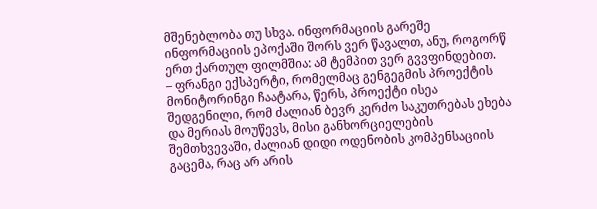მშენებლობა თუ სხვა. ინფორმაციის გარეშე ინფორმაციის ეპოქაში შორს ვერ წავალთ, ანუ, როგორწ ერთ ქართულ ფილმშია: ამ ტემპით ვერ გვვფინდებით.
– ფრანგი ექსპერტი, რომელმაც გენგეგმის პროექტის მონიტორინგი ჩაატარა, წერს, პროექტი ისეა შედგენილი, რომ ძალიან ბევრ კერძო საკუთრებას ეხება და მერიას მოუწევს, მისი განხორციელების შემთხვევაში, ძალიან დიდი ოდენობის კომპენსაციის გაცემა, რაც არ არის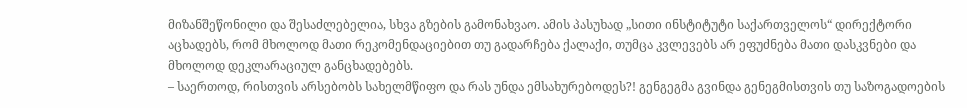მიზანშეწონილი და შესაძლებელია, სხვა გზების გამონახვაო. ამის პასუხად „სითი ინსტიტუტი საქართველოს“ დირექტორი აცხადებს, რომ მხოლოდ მათი რეკომენდაციებით თუ გადარჩება ქალაქი, თუმცა კვლევებს არ ეფუძნება მათი დასკვნები და მხოლოდ დეკლარაციულ განცხადებებს.
– საერთოდ, რისთვის არსებობს სახელმწიფო და რას უნდა ემსახურებოდეს?! გენგეგმა გვინდა გენეგმისთვის თუ საზოგადოების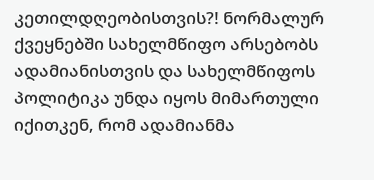კეთილდღეობისთვის?! ნორმალურ ქვეყნებში სახელმწიფო არსებობს ადამიანისთვის და სახელმწიფოს პოლიტიკა უნდა იყოს მიმართული იქითკენ, რომ ადამიანმა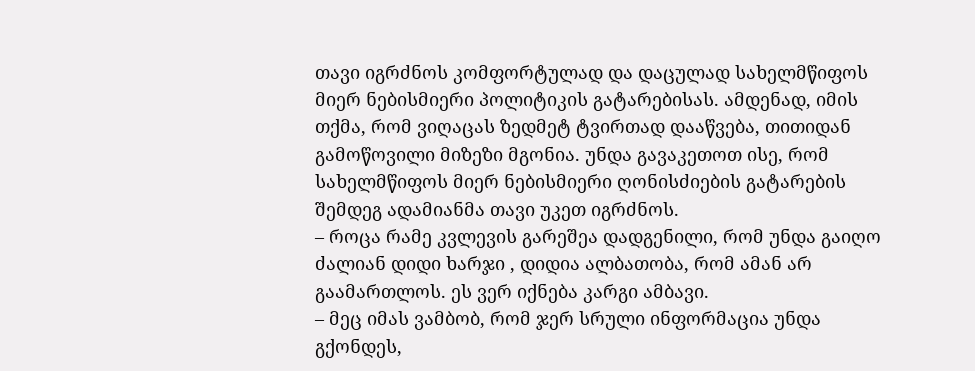თავი იგრძნოს კომფორტულად და დაცულად სახელმწიფოს მიერ ნებისმიერი პოლიტიკის გატარებისას. ამდენად, იმის თქმა, რომ ვიღაცას ზედმეტ ტვირთად დააწვება, თითიდან გამოწოვილი მიზეზი მგონია. უნდა გავაკეთოთ ისე, რომ სახელმწიფოს მიერ ნებისმიერი ღონისძიების გატარების შემდეგ ადამიანმა თავი უკეთ იგრძნოს.
– როცა რამე კვლევის გარეშეა დადგენილი, რომ უნდა გაიღო ძალიან დიდი ხარჯი , დიდია ალბათობა, რომ ამან არ გაამართლოს. ეს ვერ იქნება კარგი ამბავი.
– მეც იმას ვამბობ, რომ ჯერ სრული ინფორმაცია უნდა გქონდეს,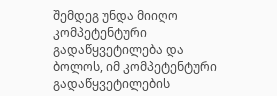შემდეგ უნდა მიიღო კომპეტენტური გადაწყვეტილება და ბოლოს, იმ კომპეტენტური გადაწყვეტილების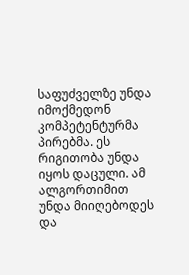საფუძველზე უნდა იმოქმედონ კომპეტენტურმა პირებმა. ეს რიგითობა უნდა იყოს დაცული. ამ ალგორთიმით უნდა მიიღებოდეს და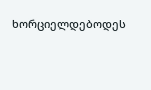ხორციელდებოდეს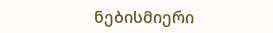ნებისმიერი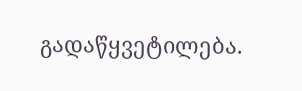გადაწყვეტილება.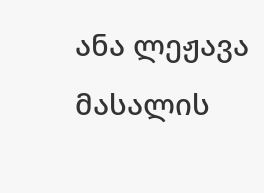ანა ლეჟავა
მასალის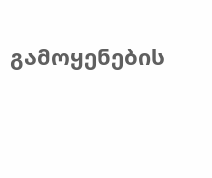გამოყენების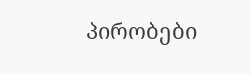პირობები